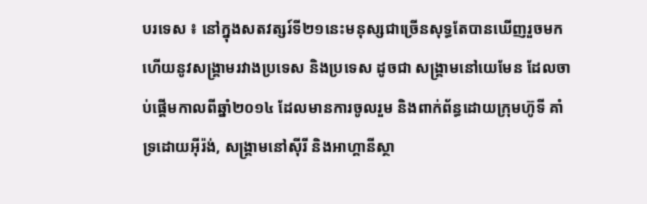បរទេស ៖ នៅក្នុងសតវត្សរ៍ទី២១នេះមនុស្សជាច្រើនសុទ្ធតែបានឃើញរួចមកហើយនូវសង្គ្រាមរវាងប្រទេស និងប្រទេស ដូចជា សង្គ្រាមនៅយេមែន ដែលចាប់ផ្តើមកាលពីឆ្នាំ២០១៤ ដែលមានការចូលរួម និងពាក់ព័ន្ធដោយក្រុមហ៊ូទី គាំទ្រដោយអ៊ីរ៉ង់, សង្គ្រាមនៅស៊ីរី និងអាហ្គានីស្ថា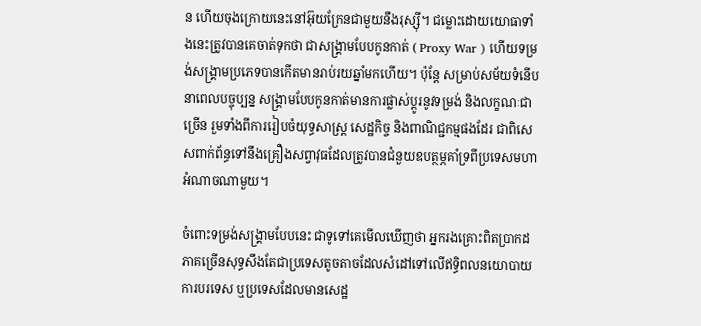ន ហើយចុងក្រោយនេះនៅអ៊ុយក្រែនជាមួយនឹងរុស្ស៊ី។ ជម្លោះដោយយោធាទាំងនេះត្រូវបានគេចាត់ទុកថា ជាសង្គ្រាមបែបកូនកាត់ ( Proxy War ) ហើយទម្រង់សង្គ្រាមប្រភេទបានកើតមានរាប់រយឆ្នាំមកហើយ។ ប៉ុន្តែ សម្រាប់សម័យទំនើបនាពេលបច្ចុប្បន្ន សង្គ្រាមបែបកូនកាត់មានការផ្លាស់ប្តូរនូវទម្រង់ និងលក្ខណៈជាច្រើន រួមទាំងពីការរៀបចំយុទ្ធសាស្ត្រ សេដ្ឋកិច្ច និងពាណិជ្ជកម្មផងដែរ ជាពិសេសពាក់ព័ន្ធទៅនឹងគ្រឿងសព្វាវុធដែលត្រូវបានជំនួយឧបត្ថម្ភគាំទ្រពីប្រទេសមហាអំណាចណាមួយ។

ចំពោះទម្រង់សង្គ្រាមបែបនេះ ជាទូទៅគេមើលឃើញថា អ្នករងគ្រោះពិតប្រាកដភាគច្រើនសុទ្ធសឹងតែជាប្រទេសតូចតាចដែលសំដៅទៅលើឥទ្ធិពលនយោបាយការបរទេស ឬប្រទេសដែលមានសេដ្ឋ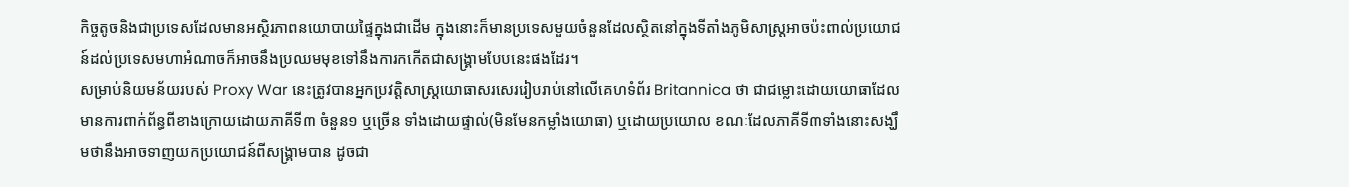កិច្ចតូចនិងជាប្រទេសដែលមានអស្ថិរភាពនយោបាយផ្ទៃក្នុងជាដើម ក្នុងនោះក៏មានប្រទេសមួយចំនួនដែលស្ថិតនៅក្នុងទីតាំងភូមិសាស្ត្រអាចប៉ះពាល់ប្រយោជន៍ដល់ប្រទេសមហាអំណាចក៏អាចនឹងប្រឈមមុខទៅនឹងការកកើតជាសង្គ្រាមបែបនេះផងដែរ។
សម្រាប់និយមន័យរបស់ Proxy War នេះត្រូវបានអ្នកប្រវត្តិសាស្ត្រយោធាសរសេររៀបរាប់នៅលើគេហទំព័រ Britannica ថា ជាជម្លោះដោយយោធាដែលមានការពាក់ព័ន្ធពីខាងក្រោយដោយភាគីទី៣ ចំនួន១ ឬច្រើន ទាំងដោយផ្ទាល់(មិនមែនកម្លាំងយោធា) ឬដោយប្រយោល ខណៈដែលភាគីទី៣ទាំងនោះសង្ឃឹមថានឹងអាចទាញយកប្រយោជន៍ពីសង្គ្រាមបាន ដូចជា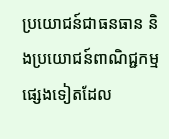ប្រយោជន៍ជាធនធាន និងប្រយោជន៍ពាណិជ្ជកម្មផ្សេងទៀតដែល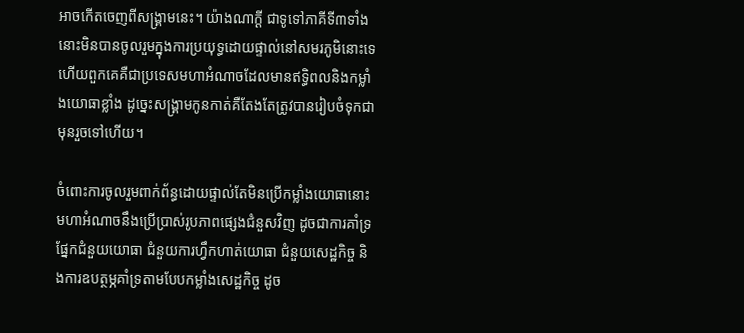អាចកើតចេញពីសង្គ្រាមនេះ។ យ៉ាងណាក្តី ជាទូទៅភាគីទី៣ទាំងនោះមិនបានចូលរួមក្នុងការប្រយុទ្ធដោយផ្ទាល់នៅសមរភូមិនោះទេ ហើយពួកគេគឺជាប្រទេសមហាអំណាចដែលមានឥទ្ធិពលនិងកម្លាំងយោធាខ្លាំង ដូច្នេះសង្គ្រាមកូនកាត់គឺតែងតែត្រូវបានរៀបចំទុកជាមុនរួចទៅហើយ។

ចំពោះការចូលរួមពាក់ព័ន្ធដោយផ្ទាល់តែមិនប្រើកម្លាំងយោធានោះ មហាអំណាចនឹងប្រើប្រាស់រូបភាពផ្សេងជំនួសវិញ ដូចជាការគាំទ្រផ្នែកជំនួយយោធា ជំនួយការហ្វឹកហាត់យោធា ជំនួយសេដ្ឋកិច្ច និងការឧបត្ថម្ភគាំទ្រតាមបែបកម្លាំងសេដ្ឋកិច្ច ដូច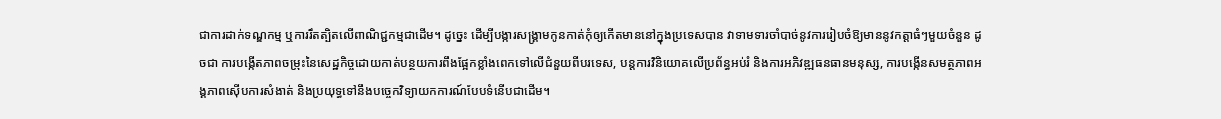ជាការដាក់ទណ្ឌកម្ម ឬការរឹតត្បិតលើពាណិជ្ជកម្មជាដើម។ ដូច្នេះ ដើម្បីបង្ការសង្គ្រាមកូនកាត់កុំឲ្យកើតមាននៅក្នុងប្រទេសបាន វាទាមទារចាំបាច់នូវការរៀបចំឱ្យមាននូវកត្តាធំៗមួយចំនួន ដូចជា ការបង្កើតភាពចម្រុះនៃសេដ្ឋកិច្ចដោយកាត់បន្ថយការពឹងផ្អែកខ្លាំងពេកទៅលើជំនួយពីបរទេស, បន្តការវិនិយោគលើប្រព័ន្ធអប់រំ និងការអភិវឌ្ឍធនធានមនុស្ស, ការបង្កើនសមត្ថភាពអង្គភាពស៊ើបការសំងាត់ និងប្រយុទ្ធទៅនឹងបច្ចេកវិទ្យាយកការណ៍បែបទំនើបជាដើម។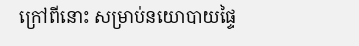ក្រៅពីនោះ សម្រាប់នយោបាយផ្ទៃ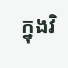ក្នុងវិ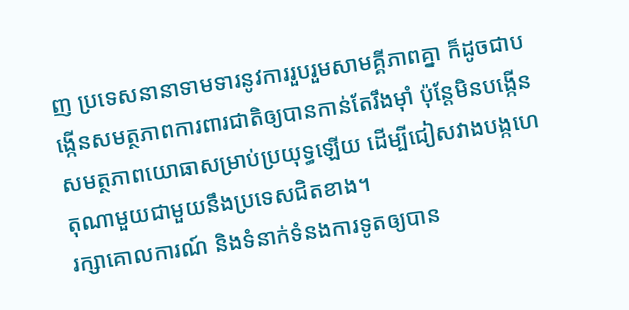ញ ប្រទេសនានាទាមទារនូវការរួបរួមសាមគ្គីភាពគ្នា ក៏ដូចជាបង្កើនសមត្ថភាពការពារជាតិឲ្យបានកាន់តែរឹងម៉ាំ ប៉ុន្តែមិនបង្កើនសមត្ថភាពយោធាសម្រាប់ប្រយុទ្ធឡើយ ដើម្បីជៀសវាងបង្កហេតុណាមួយជាមួយនឹងប្រទេសជិតខាង។
រក្សាគោលការណ៍ និងទំនាក់ទំនងការទូតឲ្យបាន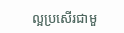ល្អប្រសើរជាមួ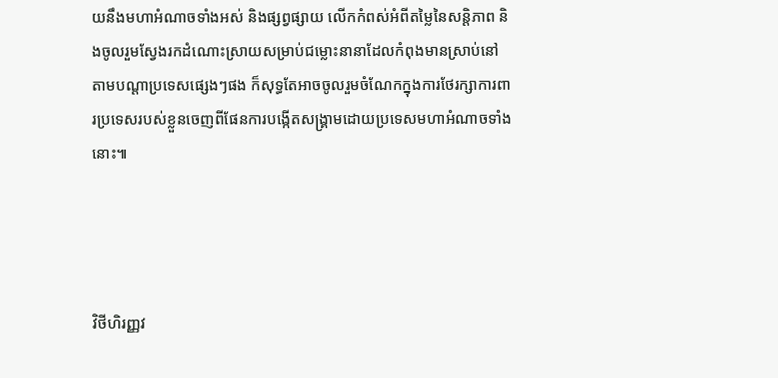យនឹងមហាអំណាចទាំងអស់ និងផ្សព្វផ្សាយ លើកកំពស់អំពីតម្លៃនៃសន្តិភាព និងចូលរួមស្វែងរកដំណោះស្រាយសម្រាប់ជម្លោះនានាដែលកំពុងមានស្រាប់នៅតាមបណ្តាប្រទេសផ្សេងៗផង ក៏សុទ្ធតែអាចចូលរួមចំណែកក្នុងការថែរក្សាការពារប្រទេសរបស់ខ្លួនចេញពីផែនការបង្កើតសង្គ្រាមដោយប្រទេសមហាអំណាចទាំងនោះ៕




វិថីហិរញ្ញវ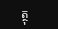ត្ថុ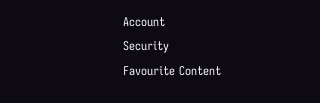Account
Security
Favourite Content